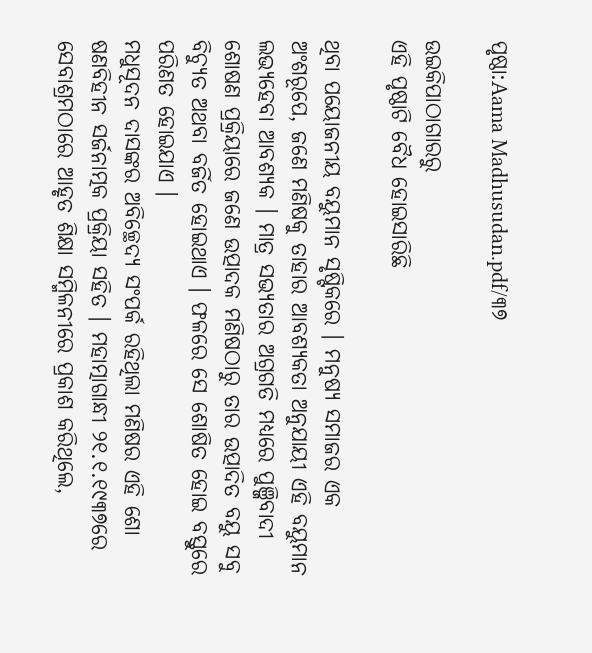ପୃଷ୍ଠା:Aama Madhusudan.pdf/୩୭

ଉଇକିପାଠାଗାର‌ରୁ
ଏହି ପୃଷ୍ଠାଟି ବୈଧ ହୋଇସାରିଛି

ଥିବା ପୟୋଜନୀୟ ବୟୁମାନ ସୃଷ୍ଟିକରେ । ମନୁଷ୍ୟ ସମାଜର ଏକ ଅଂଶରୂପେ, ଜଣେ ମଣିଷକୁ ତାହାର ଆବଶ୍ୟକତା ଅନୁଯାୟୀ ଏହି ବୟୁମାନ ଲଭ୍ୟହେବା ଆବଶ୍ୟକ । ମାତ୍ର ସଭ୍ୟତାର ଅଗ୍ରଗତି ମଧ୍ୟରେ ପୁଞ୍ଜିବାଦୀ ଶୋଷଣ ପ୍ରକ୍ରିୟାରେ ଜଣେ ଉତ୍ପାଦକ ମଣିଷଠାରୁ ତାର ଉତ୍ପାଦିତ ବୟୁ ସବୁ ବିଚ୍ୟୁତ ଅଥବା ବର୍ଜିତ ହୋଇଥାଏ । ଫଳରେ ସେ ଶୋଷିତ ହୋଇ ବସ୍ତୁରେ ପରିଣତ ହୋଇଯାଏ ।
ମଧୁସୂଦନ ଦାସଙ୍କର ଅବିଚ୍ଛେଦ୍ୟ ସଂପର୍କ ରହିଥିଲା ମଣିଷର ଏହି ଶୋ ଷଣବିହୀନ ସର୍ଜନାତ୍ମକ ପ୍ରକ୍ରିୟା ସହିତ । ମହାତ୍ମାଗାନ୍ଧୀ ୨୧.୧.୧୯୩୭ରେ ସେବାଶ୍ରମଠାରେ ଆହୃତ ଶିକ୍ଷା ସମ୍ମିଳନୀରେ ପ୍ରକାଶ କରିଥିଲେ,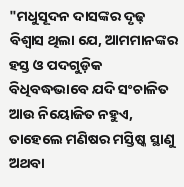"ମଧୁସୂଦନ ଦାସଙ୍କର ଦୃଢ଼ ବିଶ୍ବାସ ଥିଲା ଯେ, ଆମମାନଙ୍କର ହସ୍ତ ଓ ପଦଗୁଡ଼ିକ ବିଧିବଦ୍ଧଭାବେ ଯଦି ସଂଚାଳିତ ଆଉ ନିୟୋଜିତ ନହୁଏ, ତାହେଲେ ମଣିଷର ମସ୍ତିଷ୍କ ସ୍ଥାଣୁ ଅଥବା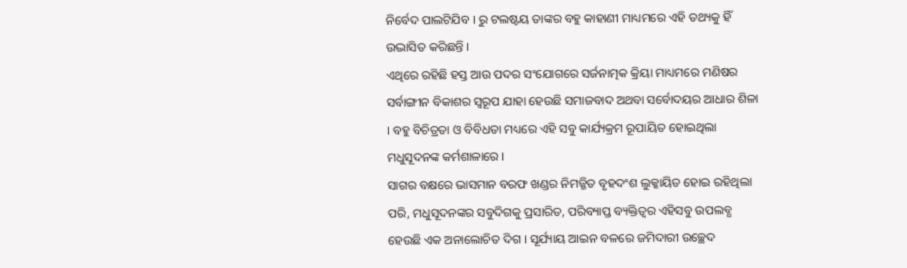ନିର୍ବେଦ ପାଲଟିଯିବ । ରୁ ଟଲଷ୍ଟୟ ତାଙ୍କର ବହୁ କାହାଣୀ ମାଧ୍ୟମରେ ଏହି ତଥ୍ୟକୁ ହିଁ ଉଦ୍ଭାସିତ କରିଛନ୍ତି ।
ଏଥିରେ ରହିଛି ହସ୍ତ ଆଉ ପଦର ସଂଯୋଗରେ ସର୍ଜନାତ୍ମକ କ୍ରିୟା ମାଧ୍ୟମରେ ମଣିଷର ସର୍ବାଙ୍ଗୀନ ବିକାଶର ସ୍ବରୂପ ଯାହା ହେଉଛି ସମାଜବାଦ ଅଥବା ସର୍ବୋଦୟର ଆଧାର ଶିଳା । ବହୁ ବିଚିତ୍ରତା ଓ ବିବିଧତା ମଧ୍ୟରେ ଏହି ସବୁ କାର୍ଯ୍ୟକ୍ରମ ରୂପାୟିତ ହୋଇଥିଲା ମଧୁସୂଦନଙ୍କ କର୍ମଶାଳାରେ ।
ସାଗର ବକ୍ଷରେ ଭାସମାନ ବରଫ ଖଣ୍ଡର ନିମଜ୍ଜିତ ବୃହଦଂଶ ଲୁକ୍କାୟିତ ହୋଇ ରହିଥିଲା ପରି, ମଧୁସୂଦନଙ୍କର ସବୁଦିଗକୁ ପ୍ରସାରିତ, ପରିବ୍ୟାପ୍ତ ବ୍ୟକ୍ତିତ୍ବର ଏହିସବୁ ଉପଲବ୍ଧ ହେଉଛି ଏକ ଅନାଲୋଚିତ ଦିଗ । ସୂର୍ଯ୍ୟାୟ ଆଇନ ବଳରେ ଜମିଦାରୀ ଉଚ୍ଛେଦ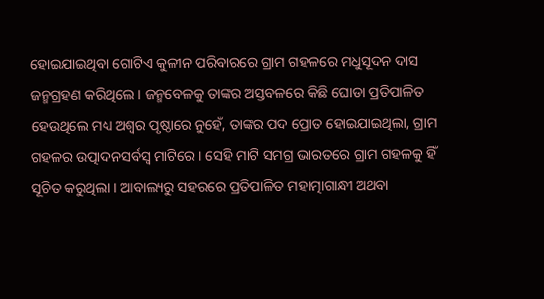ହୋଇଯାଇଥିବା ଗୋଟିଏ କୁଳୀନ ପରିବାରରେ ଗ୍ରାମ ଗହଳରେ ମଧୁସୂଦନ ଦାସ ଜନ୍ମଗ୍ରହଣ କରିଥିଲେ । ଜନ୍ମବେଳକୁ ତାଙ୍କର ଅସ୍ତବଳରେ କିଛି ଘୋଡା ପ୍ରତିପାଳିତ ହେଉଥିଲେ ମଧ୍ୟ ଅଶ୍ବର ପୃଷ୍ଠାରେ ନୁହେଁ, ତାଙ୍କର ପଦ ପ୍ରୋତ ହୋଇଯାଇଥିଲା, ଗ୍ରାମ ଗହଳର ଉତ୍ପାଦନସର୍ବସ୍ବ ମାଟିରେ । ସେହି ମାଟି ସମଗ୍ର ଭାରତରେ ଗ୍ରାମ ଗହଳକୁ ହିଁ ସୂଚିତ କରୁଥିଲା । ଆବାଲ୍ୟରୁ ସହରରେ ପ୍ରତିପାଳିତ ମହାତ୍ମାଗାନ୍ଧୀ ଅଥବା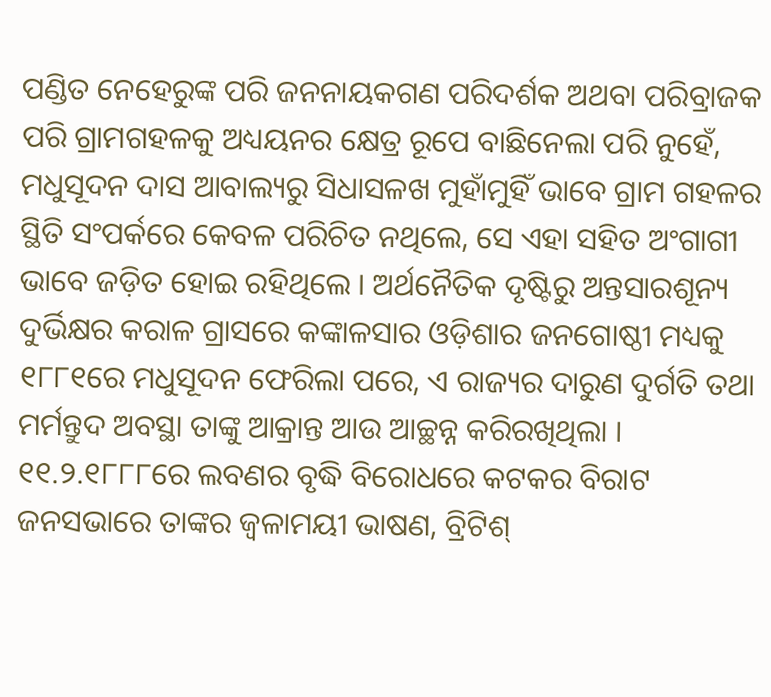ପଣ୍ଡିତ ନେହେରୁଙ୍କ ପରି ଜନନାୟକଗଣ ପରିଦର୍ଶକ ଅଥବା ପରିବ୍ରାଜକ ପରି ଗ୍ରାମଗହଳକୁ ଅଧ୍ୟୟନର କ୍ଷେତ୍ର ରୂପେ ବାଛିନେଲା ପରି ନୁହେଁ, ମଧୁସୂଦନ ଦାସ ଆବାଲ୍ୟରୁ ସିଧାସଳଖ ମୁହାଁମୁହିଁ ଭାବେ ଗ୍ରାମ ଗହଳର ସ୍ଥିତି ସଂପର୍କରେ କେବଳ ପରିଚିତ ନଥିଲେ, ସେ ଏହା ସହିତ ଅଂଗାଗୀ ଭାବେ ଜଡ଼ିତ ହୋଇ ରହିଥିଲେ । ଅର୍ଥନୈତିକ ଦୃଷ୍ଟିରୁ ଅନ୍ତସାରଶୂନ୍ୟ ଦୁର୍ଭିକ୍ଷର କରାଳ ଗ୍ରାସରେ କଙ୍କାଳସାର ଓଡ଼ିଶାର ଜନଗୋଷ୍ଠୀ ମଧ୍ୟକୁ ୧୮୮୧ରେ ମଧୁସୂଦନ ଫେରିଲା ପରେ, ଏ ରାଜ୍ୟର ଦାରୁଣ ଦୁର୍ଗତି ତଥା ମର୍ମନ୍ତୁଦ ଅବସ୍ଥା ତାଙ୍କୁ ଆକ୍ରାନ୍ତ ଆଉ ଆଚ୍ଛନ୍ନ କରିରଖିଥିଲା ।
୧୧.୨.୧୮୮୮ରେ ଲବଣର ବୃଦ୍ଧି ବିରୋଧରେ କଟକର ବିରାଟ ଜନସଭାରେ ତାଙ୍କର ଜ୍ୱଳାମୟୀ ଭାଷଣ, ବ୍ରିଟିଶ୍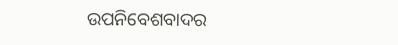ଉପନିବେଶବାଦର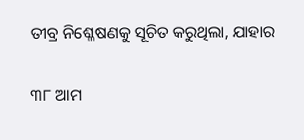ତୀବ୍ର ନିଶ୍ଳେଷଣକୁ ସୂଚିତ କରୁଥିଲା, ଯାହାର

୩୮ ଆମ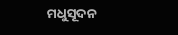ମଧୁସୂଦନ